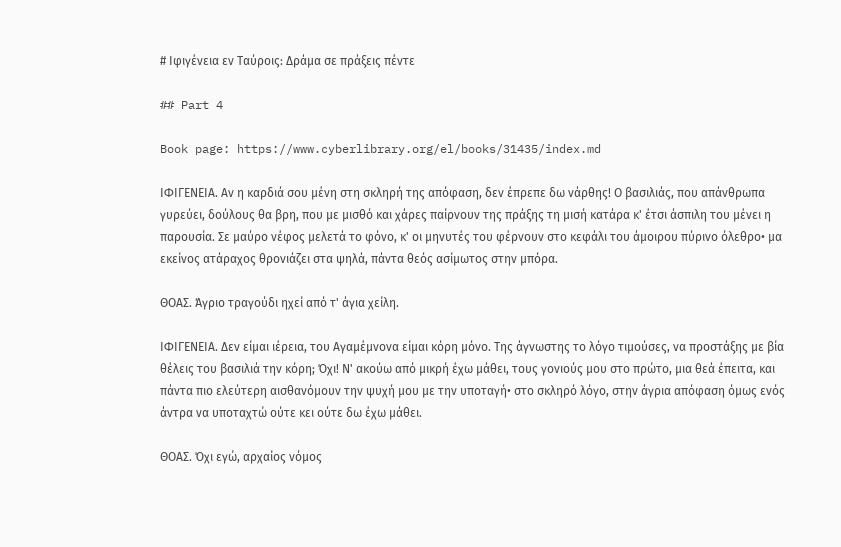# Ιφιγένεια εν Ταύροις: Δράμα σε πράξεις πέντε

## Part 4

Book page: https://www.cyberlibrary.org/el/books/31435/index.md

ΙΦΙΓΕΝΕΙΑ. Αν η καρδιά σου μένη στη σκληρή της απόφαση, δεν έπρεπε δω νάρθης! Ο βασιλιάς, που απάνθρωπα γυρεύει, δούλους θα βρη, που με μισθό και χάρες παίρνουν της πράξης τη μισή κατάρα κ' έτσι άσπιλη του μένει η παρουσία. Σε μαύρο νέφος μελετά το φόνο, κ' οι μηνυτές του φέρνουν στο κεφάλι του άμοιρου πύρινο όλεθρο• μα εκείνος ατάραχος θρονιάζει στα ψηλά, πάντα θεός ασίμωτος στην μπόρα.

ΘΟΑΣ. Άγριο τραγούδι ηχεί από τ' άγια χείλη.

ΙΦΙΓΕΝΕΙΑ. Δεν είμαι ιέρεια, του Αγαμέμνονα είμαι κόρη μόνο. Της άγνωστης το λόγο τιμούσες, να προστάξης με βία θέλεις του βασιλιά την κόρη; Όχι! Ν' ακούω από μικρή έχω μάθει, τους γονιούς μου στο πρώτο, μια θεά έπειτα, και πάντα πιο ελεύτερη αισθανόμουν την ψυχή μου με την υποταγή• στο σκληρό λόγο, στην άγρια απόφαση όμως ενός άντρα να υποταχτώ ούτε κει ούτε δω έχω μάθει.

ΘΟΑΣ. Όχι εγώ, αρχαίος νόμος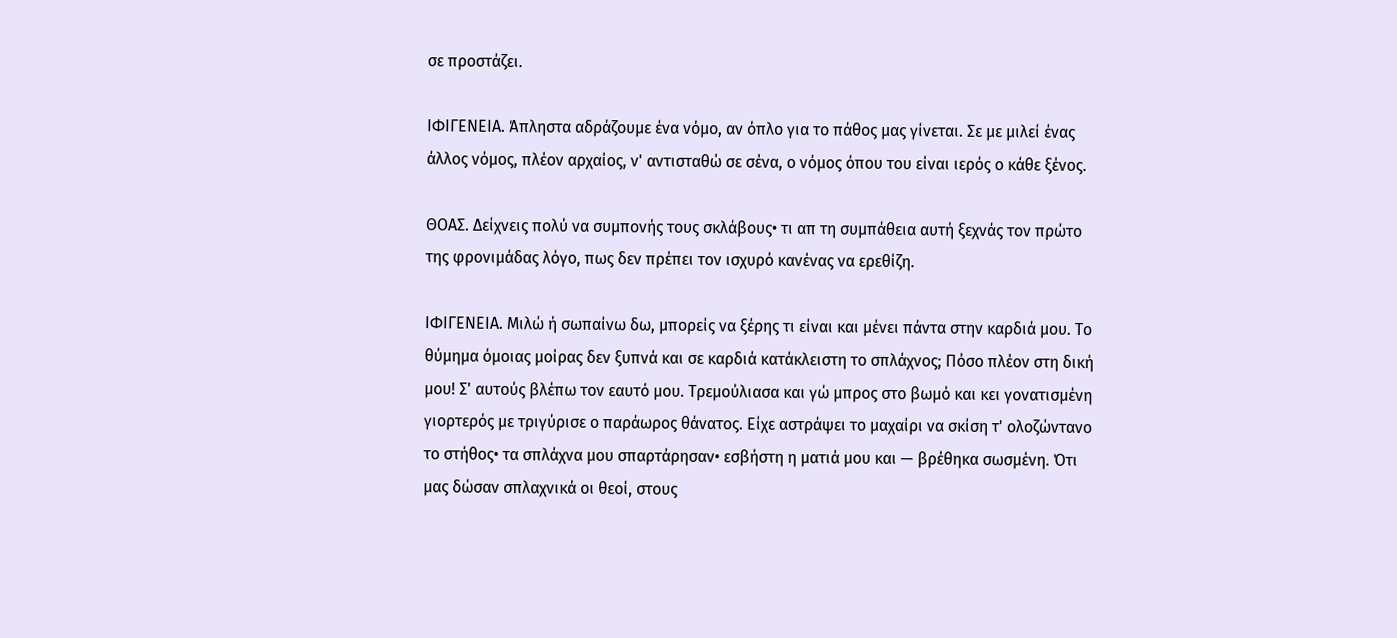σε προστάζει.

ΙΦΙΓΕΝΕΙΑ. Άπληστα αδράζουμε ένα νόμο, αν όπλο για το πάθος μας γίνεται. Σε με μιλεί ένας άλλος νόμος, πλέον αρχαίος, ν' αντισταθώ σε σένα, ο νόμος όπου του είναι ιερός ο κάθε ξένος.

ΘΟΑΣ. Δείχνεις πολύ να συμπονής τους σκλάβους• τι απ τη συμπάθεια αυτή ξεχνάς τον πρώτο της φρονιμάδας λόγο, πως δεν πρέπει τον ισχυρό κανένας να ερεθίζη.

ΙΦΙΓΕΝΕΙΑ. Μιλώ ή σωπαίνω δω, μπορείς να ξέρης τι είναι και μένει πάντα στην καρδιά μου. Το θύμημα όμοιας μοίρας δεν ξυπνά και σε καρδιά κατάκλειστη το σπλάχνος; Πόσο πλέον στη δική μου! Σ' αυτούς βλέπω τον εαυτό μου. Τρεμούλιασα και γώ μπρος στο βωμό και κει γονατισμένη γιορτερός με τριγύρισε ο παράωρος θάνατος. Είχε αστράψει το μαχαίρι να σκίση τ' ολοζώντανο το στήθος• τα σπλάχνα μου σπαρτάρησαν• εσβήστη η ματιά μου και — βρέθηκα σωσμένη. Ότι μας δώσαν σπλαχνικά οι θεοί, στους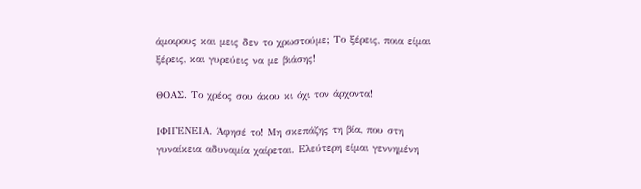άμοιρους και μεις δεν το χρωστούμε; Το ξέρεις, ποια είμαι ξέρεις, και γυρεύεις να με βιάσης!

ΘΟΑΣ. Το χρέος σου άκου κι όχι τον άρχοντα!

ΙΦΙΓΕΝΕΙΑ. Άφησέ το! Μη σκεπάζης τη βία, που στη γυναίκεια αδυναμία χαίρεται. Ελεύτερη είμαι γεννημένη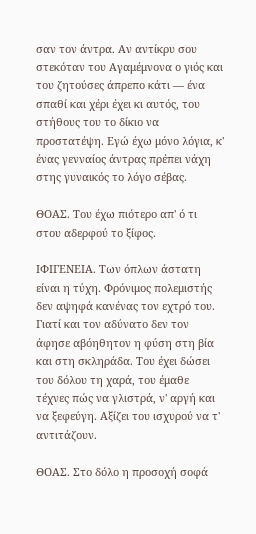σαν τον άντρα. Αν αντίκρυ σου στεκόταν του Αγαμέμνονα ο γιός και του ζητούσες άπρεπο κάτι — ένα σπαθί και χέρι έχει κι αυτός, του στήθους του το δίκιο να προστατέψη. Εγώ έχω μόνο λόγια, κ' ένας γενναίος άντρας πρέπει νάχη στης γυναικός το λόγο σέβας.

ΘΟΑΣ. Του έχω πιότερο απ' ό τι στου αδερφού το ξίφος.

ΙΦΙΓΕΝΕΙΑ. Των όπλων άστατη είναι η τύχη. Φρόνιμος πολεμιστής δεν αψηφά κανένας τον εχτρό του. Γιατί και τον αδύνατο δεν τον άφησε αβόηθητον η φύση στη βία και στη σκληράδα. Του έχει δώσει του δόλου τη χαρά, του έμαθε τέχνες πώς να γλιστρά, ν' αργή και να ξεφεύγη. Αξίζει του ισχυρού να τ' αντιτάζουν.

ΘΟΑΣ. Στο δόλο η προσοχή σοφά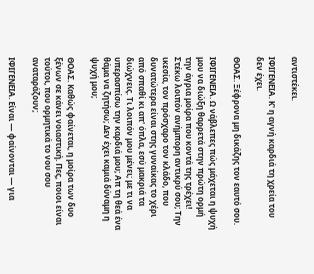αντιστέκει.

ΙΦΙΓΕΝΕΙΑ. Κ' η αγνή καρδιά τη χρεία του δεν έχει.

ΘΟΑΣ. Ξέφρονα μη δικάζης τον εαυτό σου.

ΙΦΙΓΕΝΕΙΑ. Ω νάβλεπες πώς μάχεται η ψυχή μου να διώξη θαρρετά στην πρώτη ορμή την άγρια μοίρα που κοντά της τρέχει! Στέκω λοιπόν ανήμπορη αντικρύ σου; Την ικεσία, τον πρόσχαρο τον κλάδο, που δυνατώτερα είναι στης γυναίκας το χέρι από σπαθί κι απ' όπλα, εσύ μακριά τα διώχνεις. Τι λοιπόν μου μένει; με τι να υπερασπίσω την καρδιά μου; Απ τη θεά ένα θάμα να ζητήσω; Δεν έχει καμιά δύναμη η ψυχή μου;

ΘΟΑΣ. Καθώς φαίνεται, η μοίρα των δυο ξένων σε κάνει νοιαστική. Πες, ποιοι είναι τούτοι, που ορμητικά το νου σου αναταράζουν;

ΙΦΙΓΕΝΕΙΑ. Είναι — φαίνονται — για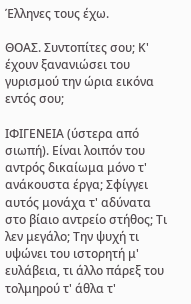Έλληνες τους έχω.

ΘΟΑΣ. Συντοπίτες σου; Κ' έχουν ξανανιώσει του γυρισμού την ώρια εικόνα εντός σου;

ΙΦΙΓΕΝΕΙΑ (ύστερα από σιωπή). Είναι λοιπόν του αντρός δικαίωμα μόνο τ' ανάκουστα έργα; Σφίγγει αυτός μονάχα τ' αδύνατα στο βίαιο αντρείο στήθος; Τι λεν μεγάλο; Την ψυχή τι υψώνει του ιστορητή μ' ευλάβεια, τι άλλο πάρεξ του τολμηρού τ' άθλα τ'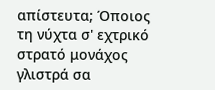απίστευτα; Όποιος τη νύχτα σ' εχτρικό στρατό μονάχος γλιστρά σα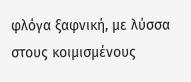φλόγα ξαφνική, με λύσσα στους κοιμισμένους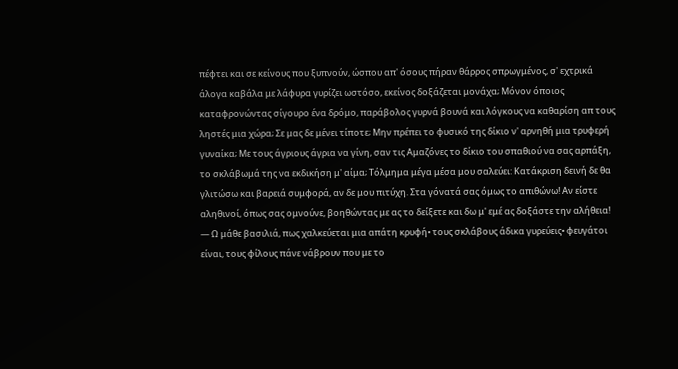πέφτει και σε κείνους που ξυπνούν, ώσπου απ' όσους πήραν θάρρος σπρωγμένος, σ' εχτρικά άλογα καβάλα με λάφυρα γυρίζει ωστόσο, εκείνος δοξάζεται μονάχα; Μόνον όποιος καταφρονώντας σίγουρο ένα δρόμο, παράβολος γυρνά βουνά και λόγκους να καθαρίση απ τους ληστές μια χώρα; Σε μας δε μένει τίποτε; Μην πρέπει το φυσικό της δίκιο ν' αρνηθή μια τρυφερή γυναίκα; Με τους άγριους άγρια να γίνη, σαν τις Αμαζόνες το δίκιο του σπαθιού να σας αρπάξη, το σκλάβωμά της να εκδικήση μ' αίμα; Τόλμημα μέγα μέσα μου σαλεύει: Κατάκριση δεινή δε θα γλιτώσω και βαρειά συμφορά, αν δε μου πιτύχη. Στα γόνατά σας όμως το απιθώνω! Αν είστε αληθινοί, όπως σας ομνούνε, βοηθώντας με ας το δείξετε και δω μ' εμέ ας δοξάστε την αλήθεια! — Ω μάθε βασιλιά, πως χαλκεύεται μια απάτη κρυφή• τους σκλάβους άδικα γυρεύεις• φευγάτοι είναι, τους φίλους πάνε νάβρουν που με το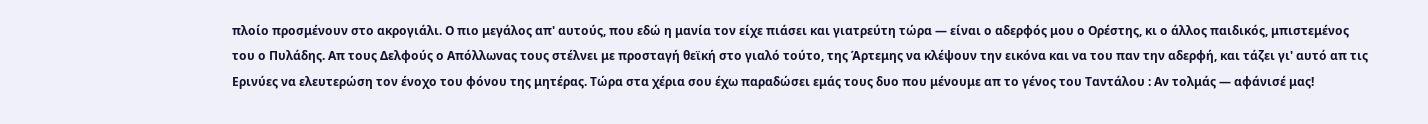πλοίο προσμένουν στο ακρογιάλι. Ο πιο μεγάλος απ' αυτούς, που εδώ η μανία τον είχε πιάσει και γιατρεύτη τώρα — είναι ο αδερφός μου ο Ορέστης, κι ο άλλος παιδικός, μπιστεμένος του ο Πυλάδης. Απ τους Δελφούς ο Απόλλωνας τους στέλνει με προσταγή θεϊκή στο γιαλό τούτο, της Άρτεμης να κλέψουν την εικόνα και να του παν την αδερφή, και τάζει γι' αυτό απ τις Ερινύες να ελευτερώση τον ένοχο του φόνου της μητέρας. Τώρα στα χέρια σου έχω παραδώσει εμάς τους δυο που μένουμε απ το γένος του Ταντάλου : Αν τολμάς — αφάνισέ μας!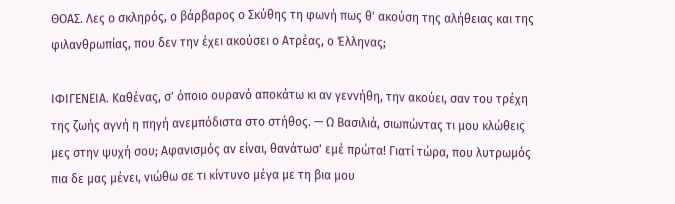ΘΟΑΣ. Λες ο σκληρός, ο βάρβαρος ο Σκύθης τη φωνή πως θ' ακούση της αλήθειας και της φιλανθρωπίας, που δεν την έχει ακούσει ο Ατρέας, ο Έλληνας;

ΙΦΙΓΕΝΕΙΑ. Καθένας, σ' όποιο ουρανό αποκάτω κι αν γεννήθη, την ακούει, σαν του τρέχη της ζωής αγνή η πηγή ανεμπόδιστα στο στήθος. — Ω Βασιλιά, σιωπώντας τι μου κλώθεις μες στην ψυχή σου; Αφανισμός αν είναι, θανάτωσ' εμέ πρώτα! Γιατί τώρα, που λυτρωμός πια δε μας μένει, νιώθω σε τι κίντυνο μέγα με τη βια μου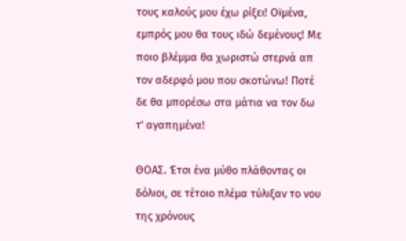τους καλούς μου έχω ρίξει! Οϊμένα, εμπρός μου θα τους ιδώ δεμένους! Με ποιο βλέμμα θα χωριστώ στερνά απ τον αδερφό μου που σκοτώνω! Ποτέ δε θα μπορέσω στα μάτια να τον δω τ' αγαπημένα!

ΘΟΑΣ. Έτσι ένα μύθο πλάθοντας οι δόλιοι, σε τέτοιο πλέμα τύλιξαν το νου της χρόνους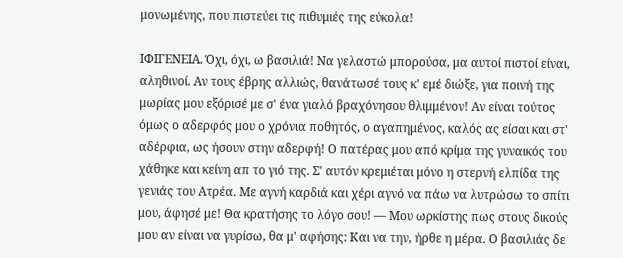μονωμένης, που πιστεύει τις πιθυμιές της εύκολα!

ΙΦΙΓΕΝΕΙΑ. Όχι, όχι, ω βασιλιά! Να γελαστώ μπορούσα, μα αυτοί πιστοί είναι, αληθινοί. Αν τους έβρης αλλιώς, θανάτωσέ τους κ' εμέ διώξε, για ποινή της μωρίας μου εξόρισέ με σ' ένα γιαλό βραχόνησου θλιμμένον! Αν είναι τούτος όμως ο αδερφός μου ο χρόνια ποθητός, ο αγαπημένος, καλός ας είσαι και στ' αδέρφια, ως ήσουν στην αδερφή! Ο πατέρας μου από κρίμα της γυναικός του χάθηκε και κείνη απ το γιό της. Σ' αυτόν κρεμιέται μόνο η στερνή ελπίδα της γενιάς του Ατρέα. Με αγνή καρδιά και χέρι αγνό να πάω να λυτρώσω το σπίτι μου, άφησέ με! Θα κρατήσης το λόγο σου! — Μου ωρκίστης πως στους δικούς μου αν είναι να γυρίσω, θα μ' αφήσης: Και να την, ήρθε η μέρα. Ο βασιλιάς δε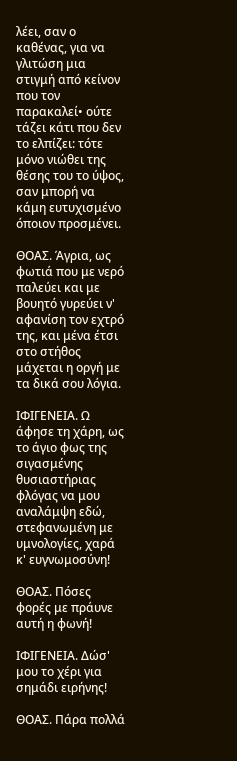λέει, σαν ο καθένας, για να γλιτώση μια στιγμή από κείνον που τον παρακαλεί• ούτε τάζει κάτι που δεν το ελπίζει: τότε μόνο νιώθει της θέσης του το ύψος, σαν μπορή να κάμη ευτυχισμένο όποιον προσμένει.

ΘΟΑΣ. Άγρια, ως φωτιά που με νερό παλεύει και με βουητό γυρεύει ν' αφανίση τον εχτρό της, και μένα έτσι στο στήθος μάχεται η οργή με τα δικά σου λόγια.

ΙΦΙΓΕΝΕΙΑ. Ω άφησε τη χάρη, ως το άγιο φως της σιγασμένης θυσιαστήριας φλόγας να μου αναλάμψη εδώ, στεφανωμένη με υμνολογίες, χαρά κ' ευγνωμοσύνη!

ΘΟΑΣ. Πόσες φορές με πράυνε αυτή η φωνή!

ΙΦΙΓΕΝΕΙΑ. Δώσ' μου το χέρι για σημάδι ειρήνης!

ΘΟΑΣ. Πάρα πολλά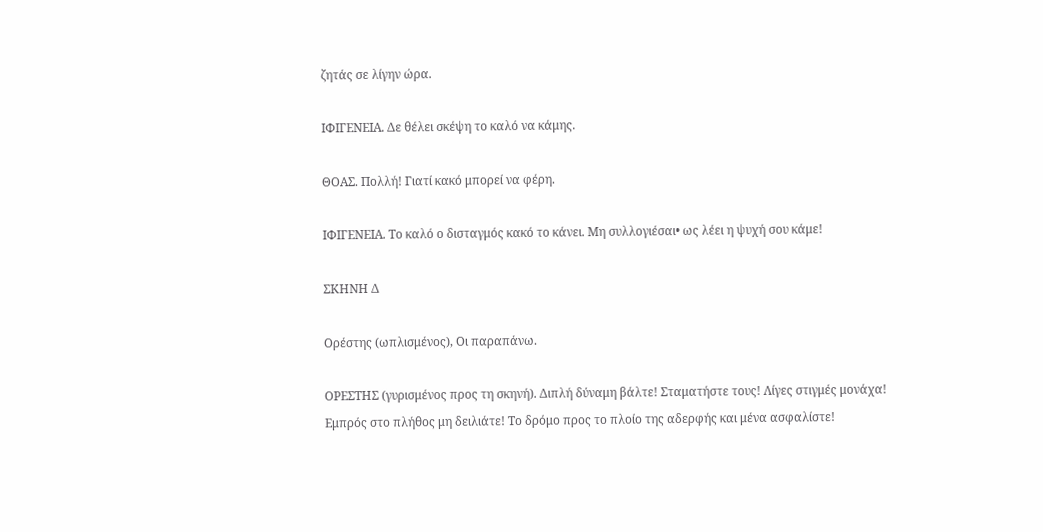ζητάς σε λίγην ώρα.

ΙΦΙΓΕΝΕΙΑ. Δε θέλει σκέψη το καλό να κάμης.

ΘΟΑΣ. Πολλή! Γιατί κακό μπορεί να φέρη.

ΙΦΙΓΕΝΕΙΑ. Το καλό ο δισταγμός κακό το κάνει. Μη συλλογιέσαι• ως λέει η ψυχή σου κάμε!

ΣΚΗΝΗ Δ

Ορέστης (ωπλισμένος), Οι παραπάνω.

ΟΡΕΣΤΗΣ (γυρισμένος προς τη σκηνή). Διπλή δύναμη βάλτε! Σταματήστε τους! Λίγες στιγμές μονάχα! Εμπρός στο πλήθος μη δειλιάτε! Το δρόμο προς το πλοίο της αδερφής και μένα ασφαλίστε!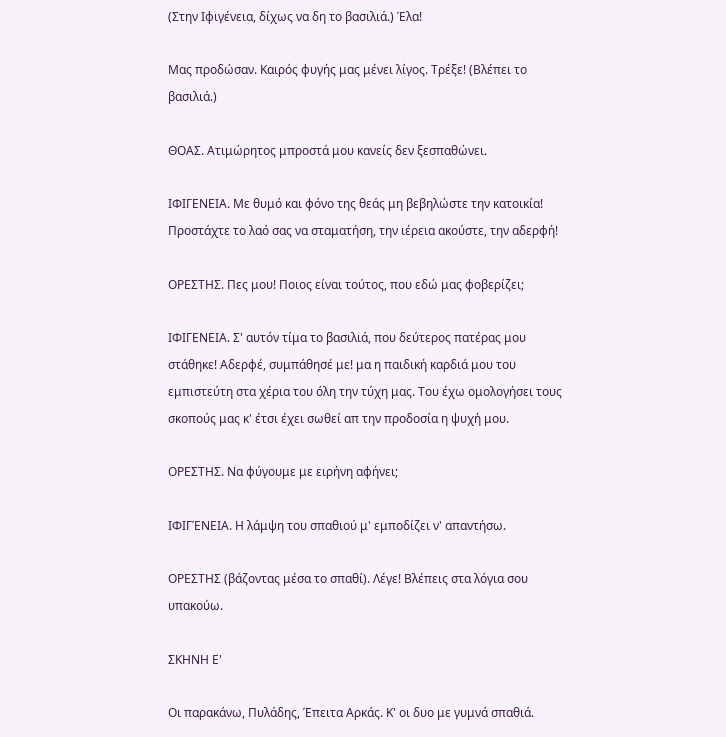(Στην Ιφιγένεια, δίχως να δη το βασιλιά.) Έλα!

Μας προδώσαν. Καιρός φυγής μας μένει λίγος. Τρέξε! (Βλέπει το βασιλιά.)

ΘΟΑΣ. Ατιμώρητος μπροστά μου κανείς δεν ξεσπαθώνει.

ΙΦΙΓΕΝΕΙΑ. Με θυμό και φόνο της θεάς μη βεβηλώστε την κατοικία! Προστάχτε το λαό σας να σταματήση, την ιέρεια ακούστε, την αδερφή!

ΟΡΕΣΤΗΣ. Πες μου! Ποιος είναι τούτος, που εδώ μας φοβερίζει;

ΙΦΙΓΕΝΕΙΑ. Σ' αυτόν τίμα το βασιλιά, που δεύτερος πατέρας μου στάθηκε! Αδερφέ, συμπάθησέ με! μα η παιδική καρδιά μου του εμπιστεύτη στα χέρια του όλη την τύχη μας. Του έχω ομολογήσει τους σκοπούς μας κ' έτσι έχει σωθεί απ την προδοσία η ψυχή μου.

ΟΡΕΣΤΗΣ. Να φύγουμε με ειρήνη αφήνει;

ΙΦΙΓΈΝΕΙΑ. Η λάμψη του σπαθιού μ' εμποδίζει ν' απαντήσω.

ΟΡΕΣΤΗΣ (βάζοντας μέσα το σπαθί). Λέγε! Βλέπεις στα λόγια σου υπακούω.

ΣΚΗΝΗ Ε'

Οι παρακάνω, Πυλάδης, Έπειτα Αρκάς. Κ' οι δυο με γυμνά σπαθιά.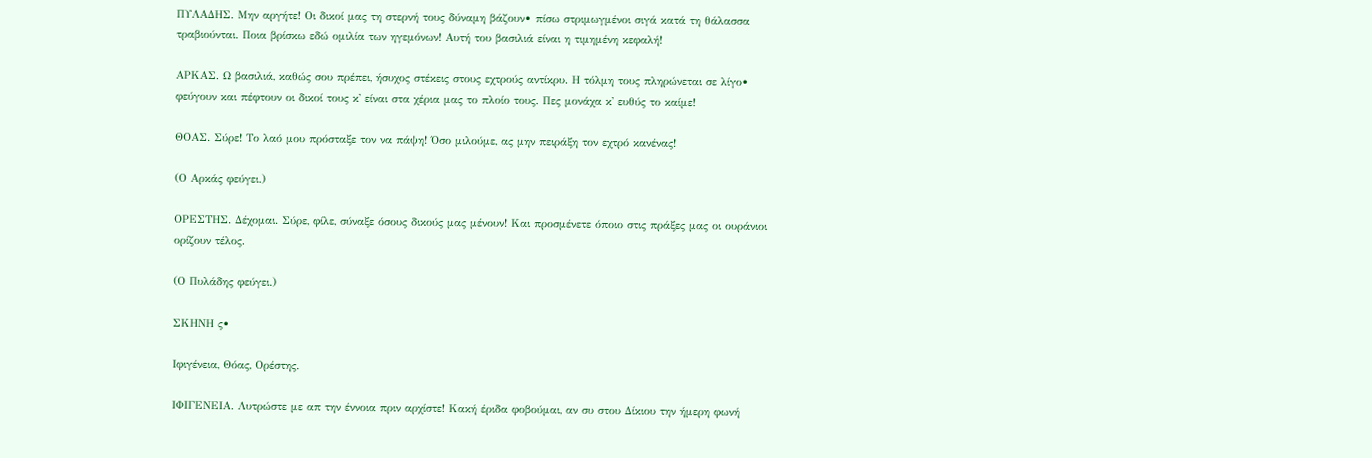ΠΥΛΑΔΗΣ. Μην αργήτε! Οι δικοί μας τη στερνή τους δύναμη βάζουν• πίσω στριμωγμένοι σιγά κατά τη θάλασσα τραβιούνται. Ποια βρίσκω εδώ ομιλία των ηγεμόνων! Αυτή του βασιλιά είναι η τιμημένη κεφαλή!

ΑΡΚΑΣ. Ω βασιλιά, καθώς σου πρέπει, ήσυχος στέκεις στους εχτρούς αντίκρυ. Η τόλμη τους πληρώνεται σε λίγο• φεύγουν και πέφτουν οι δικοί τους κ' είναι στα χέρια μας το πλοίο τους. Πες μονάχα κ' ευθύς το καίμε!

ΘΟΑΣ. Σύρε! Το λαό μου πρόσταξε τον να πάψη! Όσο μιλούμε, ας μην πειράξη τον εχτρό κανένας!

(Ο Αρκάς φεύγει.)

ΟΡΕΣΤΗΣ. Δέχομαι. Σύρε, φίλε, σύναξε όσους δικούς μας μένουν! Και προσμένετε όποιο στις πράξες μας οι ουράνιοι ορίζουν τέλος.

(Ο Πυλάδης φεύγει.)

ΣΚΗΝΗ ς•

Ιφιγένεια, Θόας, Ορέστης.

ΙΦΙΓΕΝΕΙΑ. Λυτρώστε με απ την έννοια πριν αρχίστε! Κακή έριδα φοβούμαι, αν συ στου Δίκιου την ήμερη φωνή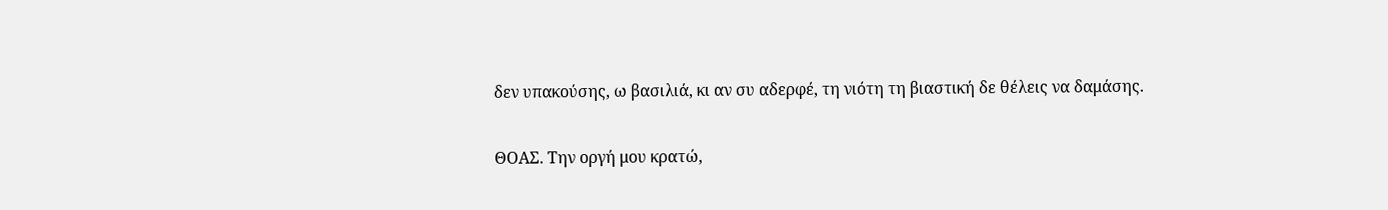δεν υπακούσης, ω βασιλιά, κι αν συ αδερφέ, τη νιότη τη βιαστική δε θέλεις να δαμάσης.

ΘΟΑΣ. Την οργή μου κρατώ,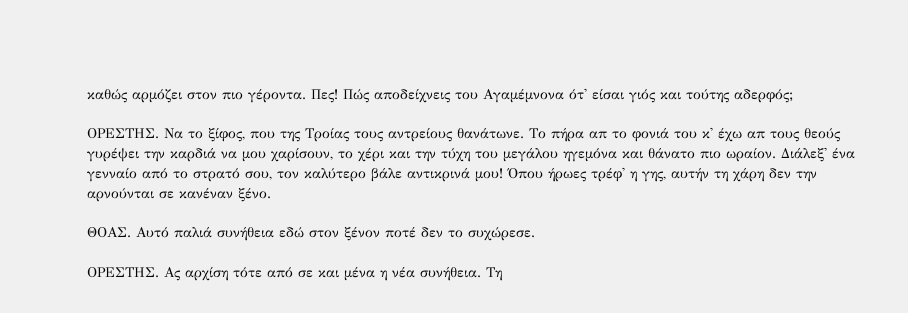καθώς αρμόζει στον πιο γέροντα. Πες! Πώς αποδείχνεις του Αγαμέμνονα ότ' είσαι γιός και τούτης αδερφός;

ΟΡΕΣΤΗΣ. Να το ξίφος, που της Τροίας τους αντρείους θανάτωνε. Το πήρα απ το φονιά του κ' έχω απ τους θεούς γυρέψει την καρδιά να μου χαρίσουν, το χέρι και την τύχη του μεγάλου ηγεμόνα και θάνατο πιο ωραίον. Διάλεξ' ένα γενναίο από το στρατό σου, τον καλύτερο βάλε αντικρινά μου! Όπου ήρωες τρέφ' η γης, αυτήν τη χάρη δεν την αρνούνται σε κανέναν ξένο.

ΘΟΑΣ. Αυτό παλιά συνήθεια εδώ στον ξένον ποτέ δεν το συχώρεσε.

ΟΡΕΣΤΗΣ. Ας αρχίση τότε από σε και μένα η νέα συνήθεια. Τη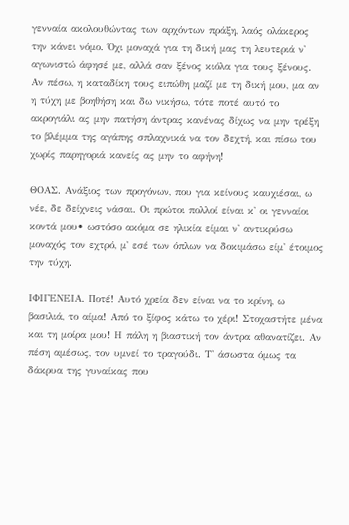γενναία ακολουθώντας των αρχόντων πράξη, λαός ολάκερος την κάνει νόμο. Όχι μοναχά για τη δική μας τη λευτεριά ν' αγωνιστώ άφησέ με, αλλά σαν ξένος κιόλα για τους ξένους. Αν πέσω, η καταδίκη τους ειπώθη μαζί με τη δική μου, μα αν η τύχη με βοηθήση και δω νικήσω, τότε ποτέ αυτό το ακρογιάλι ας μην πατήση άντρας κανένας δίχως να μην τρέξη το βλέμμα της αγάπης σπλαχνικά να τον δεχτή, και πίσω του χωρίς παρηγοριά κανείς ας μην το αφήνη!

ΘΟΑΣ. Ανάξιος των προγόνων, που για κείνους καυχιέσαι, ω νέε, δε δείχνεις νάσαι. Οι πρώτοι πολλοί είναι κ' οι γενναίοι κοντά μου• ωστόσο ακόμα σε ηλικία είμαι ν' αντικρύσω μοναχός τον εχτρό, μ' εσέ των όπλων να δοκιμάσω είμ' έτοιμος την τύχη.

ΙΦΙΓΕΝΕΙΑ. Ποτέ! Αυτό χρεία δεν είναι να το κρίνη, ω βασιλιά, το αίμα! Από το ξίφος κάτω το χέρι! Στοχαστήτε μένα και τη μοίρα μου! Η πάλη η βιαστική τον άντρα αθανατίζει. Αν πέση αμέσως, τον υμνεί το τραγούδι. Τ' άσωστα όμως τα δάκρυα της γυναίκας που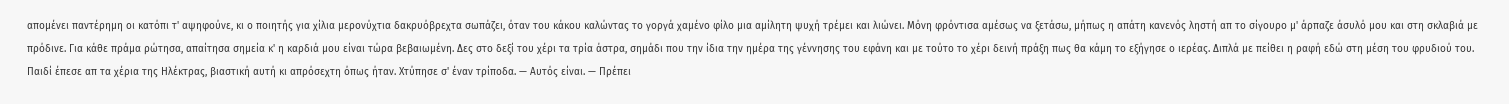απομένει παντέρημη οι κατόπι τ' αψηφούνε, κι ο ποιητής για χίλια μερονύχτια δακρυόβρεχτα σωπάζει, όταν του κάκου καλώντας το γοργά χαμένο φίλο μια αμίλητη ψυχή τρέμει και λιώνει. Μόνη φρόντισα αμέσως να ξετάσω, μήπως η απάτη κανενός ληστή απ το σίγουρο μ' άρπαζε άσυλό μου και στη σκλαβιά με πρόδινε. Για κάθε πράμα ρώτησα, απαίτησα σημεία κ' η καρδιά μου είναι τώρα βεβαιωμένη. Δες στο δεξί του χέρι τα τρία άστρα, σημάδι που την ίδια την ημέρα της γέννησης του εφάνη και με τούτο το χέρι δεινή πράξη πως θα κάμη το εξήγησε ο ιερέας. Διπλά με πείθει η ραφή εδώ στη μέση του φρυδιού του. Παιδί έπεσε απ τα χέρια της Ηλέκτρας, βιαστική αυτή κι απρόσεχτη όπως ήταν. Χτύπησε σ' έναν τρίποδα. — Αυτός είναι. — Πρέπει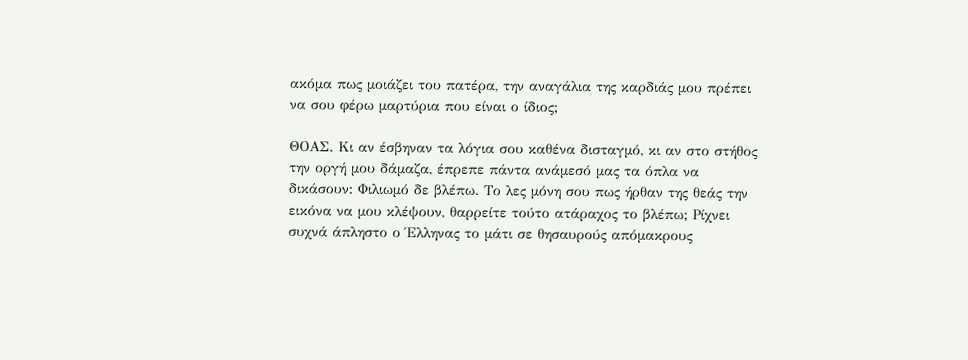ακόμα πως μοιάζει του πατέρα, την αναγάλια της καρδιάς μου πρέπει να σου φέρω μαρτύρια που είναι ο ίδιος;

ΘΟΑΣ. Κι αν έσβηναν τα λόγια σου καθένα δισταγμό, κι αν στο στήθος την οργή μου δάμαζα, έπρεπε πάντα ανάμεσό μας τα όπλα να δικάσουν: Φιλιωμό δε βλέπω. Το λες μόνη σου πως ήρθαν της θεάς την εικόνα να μου κλέψουν, θαρρείτε τούτο ατάραχος το βλέπω; Ρίχνει συχνά άπληστο ο Έλληνας το μάτι σε θησαυρούς απόμακρους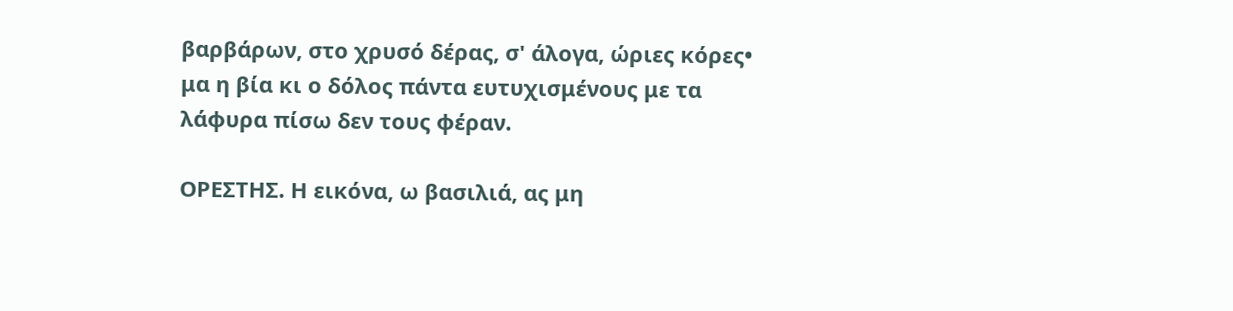βαρβάρων, στο χρυσό δέρας, σ' άλογα, ώριες κόρες• μα η βία κι ο δόλος πάντα ευτυχισμένους με τα λάφυρα πίσω δεν τους φέραν.

ΟΡΕΣΤΗΣ. Η εικόνα, ω βασιλιά, ας μη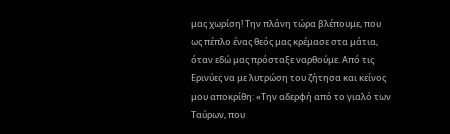μας χωρίση! Την πλάνη τώρα βλέπουμε, που ως πέπλο ένας θεός μας κρέμασε στα μάτια, όταν εδώ μας πρόσταξε ναρθούμε. Από τις Ερινύες να με λυτρώση του ζήτησα και κείνος μου αποκρίθη: «Την αδερφή από το γιαλό των Ταύρων, που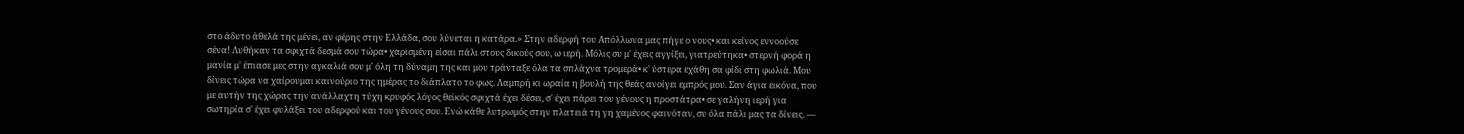στο άδυτο άθελά της μένει, αν φέρης στην Ελλάδα, σου λύνεται η κατάρα.» Στην αδερφή του Απόλλωνα μας πήγε ο νους• και κείνος εννοούσε σένα! Λυθήκαν τα σφιχτά δεσμά σου τώρα• χαρισμένη είσαι πάλι στους δικούς σου, ω ιερή. Μόλις συ μ' έχεις αγγίξει, γιατρεύτηκα• στερνή φορά η μανία μ' έπιασε μες στην αγκαλιά σου μ' όλη τη δύναμη της και μου τράνταξε όλα τα σπλάχνα τρομερά• κ' ύστερα εχάθη σα φίδι στη φωλιά. Μου δίνεις τώρα να χαίρουμαι καινούριο της ημέρας το διάπλατο το φως. Λαμπρή κι ωραία η βουλή της θεάς ανοίγει εμπρός μου. Σαν άγια εικόνα, που με αυτήν της χώρας την ανάλλαχτη τύχη κρυφός λόγος θεϊκός σφιχτά έχει δέσει, σ' έχει πάρει του γένους η προστάτρα• σε γαλήνη ιερή για σωτηρία σ' έχει φυλάξει του αδερφού και του γένους σου. Ενώ κάθε λυτρωμός στην πλατειά τη γη χαμένος φαινόταν, συ όλα πάλι μας τα δίνεις. —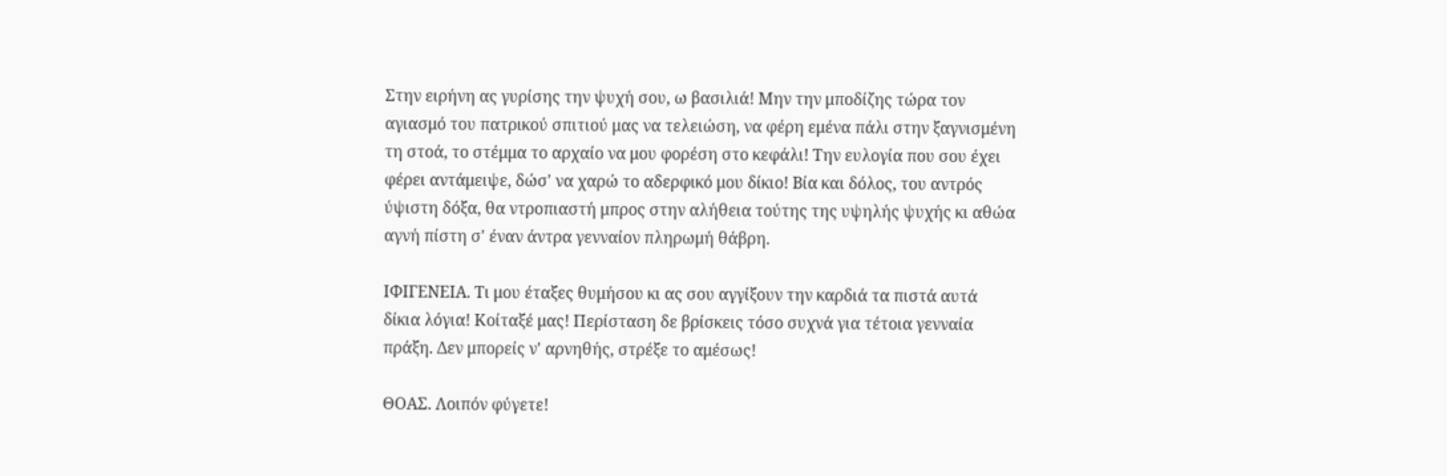Στην ειρήνη ας γυρίσης την ψυχή σου, ω βασιλιά! Μην την μποδίζης τώρα τον αγιασμό του πατρικού σπιτιού μας να τελειώση, να φέρη εμένα πάλι στην ξαγνισμένη τη στοά, το στέμμα το αρχαίο να μου φορέση στο κεφάλι! Την ευλογία που σου έχει φέρει αντάμειψε, δώσ' να χαρώ το αδερφικό μου δίκιο! Βία και δόλος, του αντρός ύψιστη δόξα, θα ντροπιαστή μπρος στην αλήθεια τούτης της υψηλής ψυχής κι αθώα αγνή πίστη σ' έναν άντρα γενναίον πληρωμή θάβρη.

ΙΦΙΓΕΝΕΙΑ. Τι μου έταξες θυμήσου κι ας σου αγγίξουν την καρδιά τα πιστά αυτά δίκια λόγια! Κοίταξέ μας! Περίσταση δε βρίσκεις τόσο συχνά για τέτοια γενναία πράξη. Δεν μπορείς ν' αρνηθής, στρέξε το αμέσως!

ΘΟΑΣ. Λοιπόν φύγετε!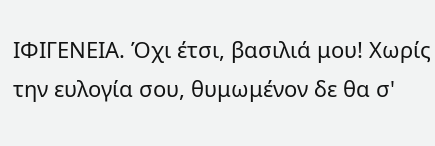ΙΦΙΓΕΝΕΙΑ. Όχι έτσι, βασιλιά μου! Χωρίς την ευλογία σου, θυμωμένον δε θα σ'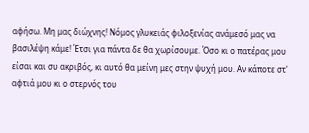αφήσω. Μη μας διώχνης! Νόμος γλυκειάς φιλοξενίας ανάμεσό μας να βασιλέψη κάμε! Έτσι για πάντα δε θα χωρίσουμε. Όσο κι ο πατέρας μου είσαι και συ ακριβός, κι αυτό θα μείνη μες στην ψυχή μου. Αν κάποτε στ' αφτιά μου κι ο στερνός του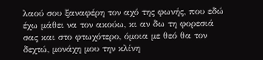λαού σου ξαναφέρη τον αχό της φωνής, που εδώ έχω μάθει να τον ακούω, κι αν δω τη φορεσιά σας και στο φτωχότερο, όμοια με θεό θα τον δεχτώ, μονάχη μου την κλίνη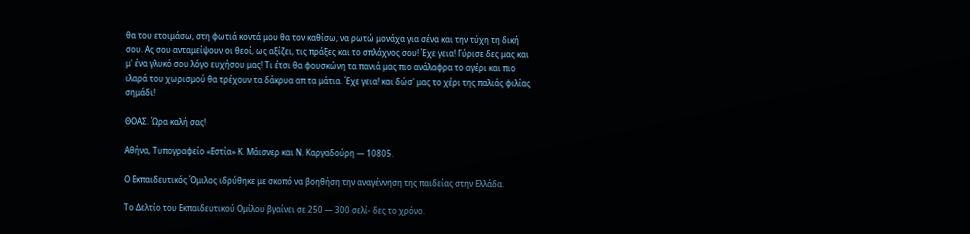θα του ετοιμάσω, στη φωτιά κοντά μου θα τον καθίσω, να ρωτώ μονάχα για σένα και την τύχη τη δική σου. Ας σου ανταμείψουν οι θεοί, ως αξίζει, τις πράξες και το σπλάχνος σου! Έχε γεια! Γύρισε δες μας και μ' ένα γλυκό σου λόγο ευχήσου μας! Τι έτσι θα φουσκώνη τα πανιά μας πιο ανάλαφρα το αγέρι και πιο ιλαρά του χωρισμού θα τρέχουν τα δάκρυα απ τα μάτια. Έχε γεια! και δώσ' μας το χέρι της παλιάς φιλίας σημάδι!

ΘΟΑΣ. Ώρα καλή σας!

Αθήνα, Τυπογραφείο «Εστία» Κ. Μάισνερ και Ν. Καργαδούρη — 10805.

Ο Εκπαιδευτικός Όμιλος ιδρύθηκε με σκοπό να βοηθήση την αναγέννηση της παιδείας στην Ελλάδα.

Το Δελτίο του Εκπαιδευτικού Ομίλου βγαίνει σε 250 — 300 σελί- δες το χρόνο.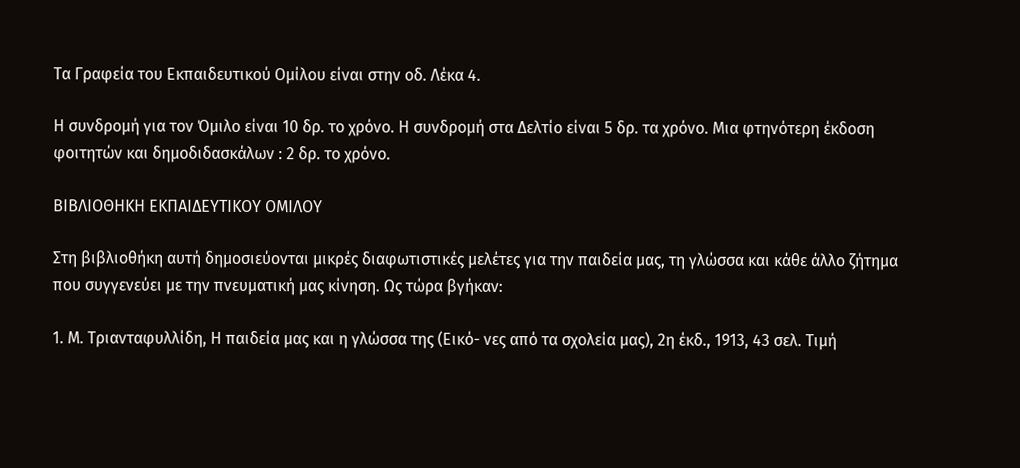Τα Γραφεία του Εκπαιδευτικού Ομίλου είναι στην οδ. Λέκα 4.

Η συνδρομή για τον Όμιλο είναι 10 δρ. το χρόνο. Η συνδρομή στα Δελτίο είναι 5 δρ. τα χρόνο. Μια φτηνότερη έκδοση φοιτητών και δημοδιδασκάλων : 2 δρ. το χρόνο.

ΒΙΒΛΙΟΘΗΚΗ ΕΚΠΑΙΔΕΥΤΙΚΟΥ ΟΜΙΛΟΥ

Στη βιβλιοθήκη αυτή δημοσιεύονται μικρές διαφωτιστικές μελέτες για την παιδεία μας, τη γλώσσα και κάθε άλλο ζήτημα που συγγενεύει με την πνευματική μας κίνηση. Ως τώρα βγήκαν:

1. Μ. Τριανταφυλλίδη, Η παιδεία μας και η γλώσσα της (Εικό- νες από τα σχολεία μας), 2η έκδ., 1913, 43 σελ. Τιμή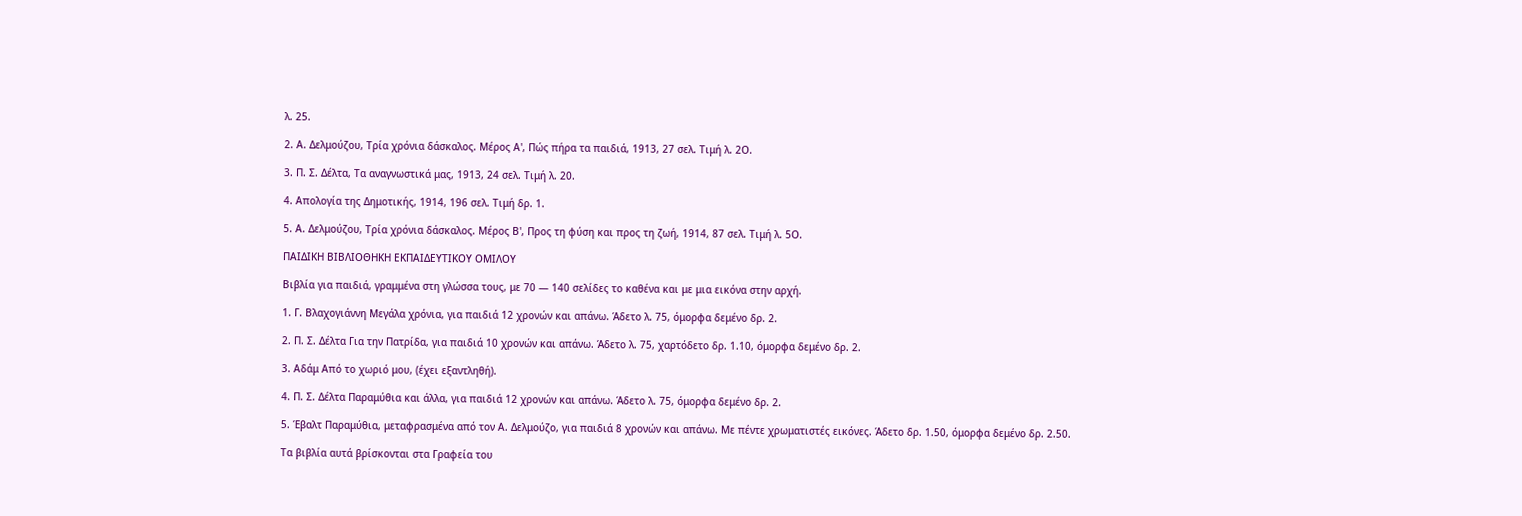λ. 25.

2. Α. Δελμούζου, Τρία χρόνια δάσκαλος. Μέρος Α', Πώς πήρα τα παιδιά, 1913, 27 σελ. Τιμή λ. 2Ο.

3. Π. Σ. Δέλτα, Τα αναγνωστικά μας, 1913, 24 σελ. Τιμή λ. 20.

4. Απολογία της Δημοτικής, 1914, 196 σελ. Τιμή δρ. 1.

5. Α. Δελμούζου, Τρία χρόνια δάσκαλος. Μέρος Β', Προς τη φύση και προς τη ζωή, 1914, 87 σελ. Τιμή λ. 5Ο.

ΠΑΙΔΙΚΗ ΒΙΒΛΙΟΘΗΚΗ ΕΚΠΑΙΔΕΥΤΙΚΟΥ ΟΜΙΛΟΥ

Βιβλία για παιδιά, γραμμένα στη γλώσσα τους, με 70 — 140 σελίδες το καθένα και με μια εικόνα στην αρχή.

1. Γ. Βλαχογιάννη Μεγάλα χρόνια, για παιδιά 12 χρονών και απάνω. Άδετο λ. 75, όμορφα δεμένο δρ. 2.

2. Π. Σ. Δέλτα Για την Πατρίδα, για παιδιά 10 χρονών και απάνω. Άδετο λ. 75, χαρτόδετο δρ. 1.10, όμορφα δεμένο δρ. 2.

3. Αδάμ Από το χωριό μου, (έχει εξαντληθή).

4. Π. Σ. Δέλτα Παραμύθια και άλλα, για παιδιά 12 χρονών και απάνω. Άδετο λ. 75, όμορφα δεμένο δρ. 2.

5. Έβαλτ Παραμύθια, μεταφρασμένα από τον Α. Δελμούζο, για παιδιά 8 χρονών και απάνω. Με πέντε χρωματιστές εικόνες. Άδετο δρ. 1.50, όμορφα δεμένο δρ. 2.50.

Τα βιβλία αυτά βρίσκονται στα Γραφεία του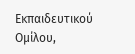Εκπαιδευτικού Ομίλου,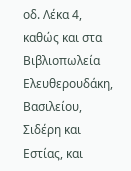οδ. Λέκα 4, καθώς και στα Βιβλιοπωλεία Ελευθερουδάκη, Βασιλείου, Σιδέρη και Εστίας, και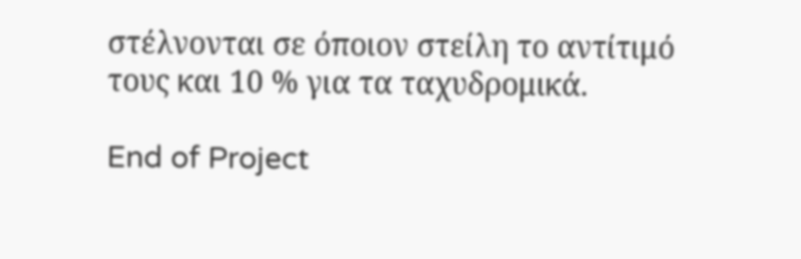στέλνονται σε όποιον στείλη το αντίτιμό τους και 10 % για τα ταχυδρομικά.

End of Project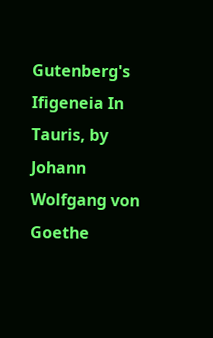Gutenberg's Ifigeneia In Tauris, by Johann Wolfgang von Goethe